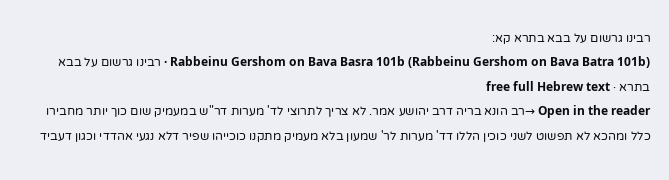רבינו גרשום על בבא בתרא קא:
Rabbeinu Gershom on Bava Basra 101b (Rabbeinu Gershom on Bava Batra 101b) · רבינו גרשום על בבא בתרא · free full Hebrew text
Open in the reader →רב הונא בריה דרב יהושע אמר. לא צריך לתרוצי לד' מערות דר"ש במעמיק שום כוך יותר מחבירו כלל ומהכא לא תפשוט לשני כוכין הללו דד' מערות לר' שמעון בלא מעמיק מתקנו כוכייהו שפיר דלא נגעי אהדדי וכגון דעביד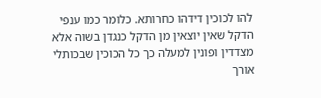להו לכוכין דידהו כחרותא. כלומר כמו ענפי הדקל שאין יוצאין מן הדקל כנגדן בשוה אלא מצדדין ופונין למעלה כך כל הכוכין שבכותלי אורך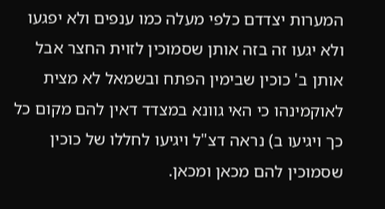המערות יצדדם כלפי מעלה כמו ענפים ולא יפגעו ולא יגעו זה בזה אותן שסמוכין לזוית החצר אבל אותן ב' כוכין שבימין הפתח ובשמאל לא מצית לאוקמינהו כי האי גוונא במצדד דאין להם מקום כל כך ויגיעו ב) נראה דצ"ל ויגיעו לחללו של כוכין שסמוכין להם מכאן ומכאן.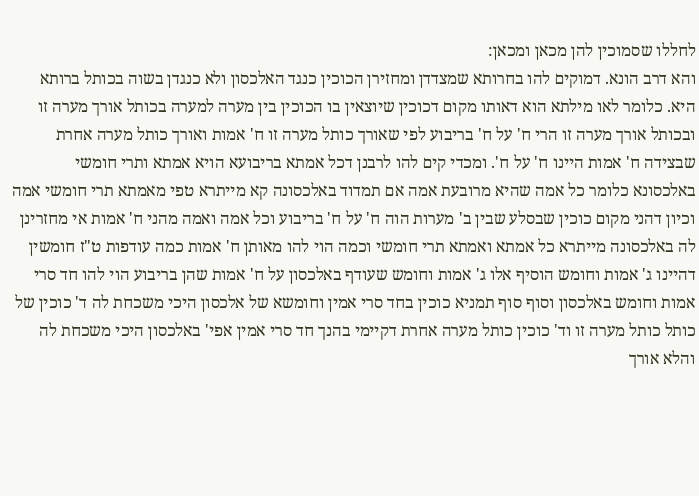לחללו שסמוכין להן מכאן ומכאן:
והא דרב הונא. דמוקים להו בחרותא שמצדדן ומחזירן הכוכין כנגד האלכסון ולא כנגדן בשוה בכותל ברותא היא. כלומר לאו מילתא הוא דאותו מקום דכוכין שיוצאין בו הכוכין בין מערה למערה בכותל אורך מערה זו ובכותל אורך מערה זו הרי ח' על ח' בריבוע לפי שאורך כותל מערה זו ח' אמות ואורך כותל מערה אחרת שבצידה ח' אמות היינו ח' על ח'. ומכדי קים להו לרבנן דכל אמתא בריבועא הויא אמתא ותרי חומשי באלכסונא כלומר כל אמה שהיא מרובעת אמה אם תמדוד באלכסונה קא מייתרא טפי מאמתא תרי חומשי אמה וכיון דהני מקום כוכין שבסלע שבין ב' מערות הוה ח' על ח' בריבוע וכל אמה ואמה מהני ח' אמות אי מחזרינן לה באלכסונה מייתרא כל אמתא ואמתא תרי חומשי וכמה הוי להו מאותן ח' אמות כמה עודפות ט"ז חומשין דהיינו ג' אמות וחומש הוסיף אלו ג' אמות וחומש שעודף באלכסון על ח' אמות שהן בריבוע הוי להו חד סרי אמות וחומש באלכסון וסוף סוף תמניא כוכין בחד סרי אמין וחומשא של אלכסון היכי משכחת לה ד' כוכין של כותל כותל מערה זו וד' כוכין כותל מערה אחרת דקיימי בהנך חד סרי אמין אפי' באלכסון היכי משכחת לה והלא אורך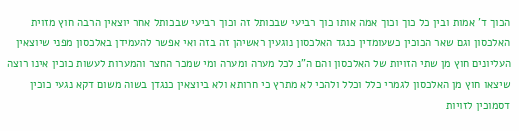הכוך ד' אמות ובין כל כוך וכוך אמה אותו כוך רביעי שבכותל זה וכוך רביעי שבכותל אחר יוצאין הרבה חוץ מזוית האלכסון וגם שאר הכוכין כשעומדין כנגד האלכסון נוגעין ראשיהן זה בזה ואי אפשר להעמידן באלכסון מפני שיוצאין העליונים חוץ מן שתי הזויות של האלכסון והם ה"נ לכל מערה ומערה ומי שמכר החצר והמערות לעשות כוכין אינו רוצה שיצאו חוץ מן האלכסון לגמרי כלל וכלל ולהכי לא מתרץ כי חרותא ולא ביוצאין כנגדן בשוה משום דקא נגעי כוכין דסמוכין לזויות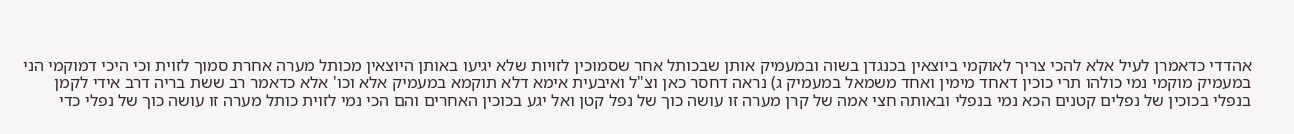אהדדי כדאמרן לעיל אלא להכי צריך לאוקמי ביוצאין בכנגדן בשוה ובמעמיק אותן שבכותל אחר שסמוכין לזויות שלא יגיעו באותן היוצאין מכותל מערה אחרת סמוך לזוית וכי היכי דמוקמי הני במעמיק מוקמי נמי כולהו תרי כוכין דאחד מימין ואחד משמאל במעמיק ג) נראה דחסר כאן וצ"ל ואיבעית אימא דלא תוקמא במעמיק אלא וכו' אלא כדאמר רב ששת בריה דרב אידי לקמן בנפלי בכוכין של נפלים קטנים הכא נמי בנפלי ובאותה חצי אמה של קרן מערה זו עושה כוך של נפל קטן ואל יגע בכוכין האחרים והם הכי נמי לזוית כותל מערה זו עושה כוך של נפלי כדי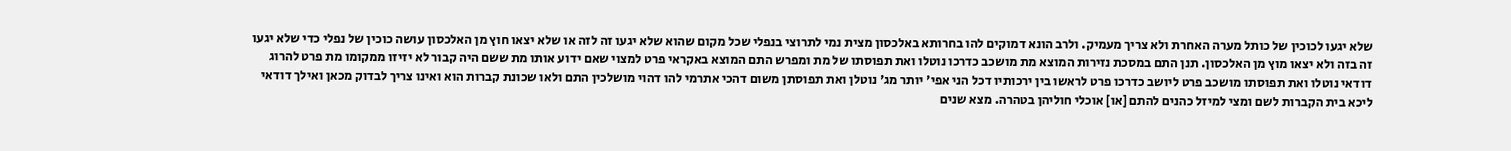שלא יגעו לכוכין של כותל מערה האחרת ולא צריך מעמיק. ולרב הונא דמוקים להו בחרותא באלכסון מצית נמי לתרוצי בנפלי שכל מקום שהוא שלא יגעו זה לזה או שלא יצאו חוץ מן האלכסון עושה כוכין של נפלי כדי שלא יגעו זה בזה ולא יצאו מוץ מן האלכסון. תנן התם במסכת נזירות המוצא מת מושכב כדרכו נוטלו ואת תפוסתו של מת ומפרש התם המוצא באקראי פרט למצוי שאם ידוע אותו מת ששם היה קבור לא יזיזו ממקומו מת פרט להרוג דודאי נוטלו ואת תפוסתו מושכב פרט ליושב כדרכו פרט לראשו בין ירכותיו דכל הני אפי' יותר מג' נוטלן ואת תפוסתן משום דהכי אתרמי להו דהוי מושלכין התם ולאו שכונת קברות הוא ואינו צריך לבדוק מכאן ואילך דודאי ליכא בית הקברות לשם ומצי למיזל כהנים להתם [או] אוכלי חוליהן בטהרה. מצא שנים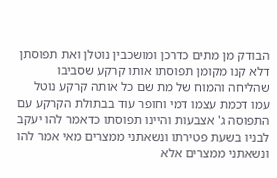הבודק מן מתים כדרכן ומושכבין נוטלן ואת תפוסתן דלא קנו מקומן תפוסתו אותו קרקע שסביבו שהליחה והמוח של מת שם כל אותה קרקע נוטל עמו דכמת עצמו דמי וחופר עוד בבתולת הקרקע עם התפוסה ג' אצבעות והיינו תפוסתו כדאמר להו יעקב לבניו בשעת פטירתו ונשאתני ממצרים מאי אמר להו ונשאתני ממצרים אלא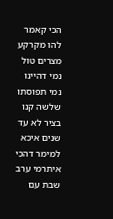הכי קאמר להו מקרקע מצרים טול נמי דהיינו נמי תפוסתו שלשה קנו בציר לא עד שנים איכא למימר דהכי איתרמי ערב שבת עם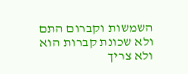השמשות וקברום התם ולא שכונת קברות הוא ולא צריך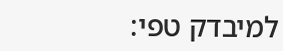למיבדק טפי: